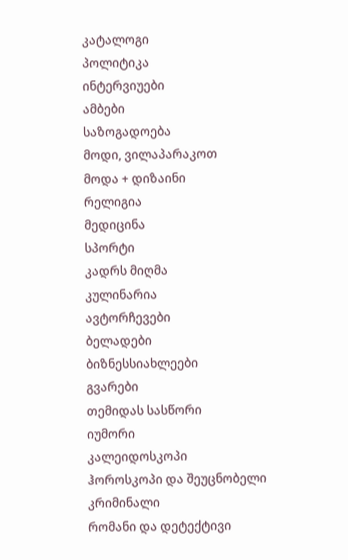კატალოგი
პოლიტიკა
ინტერვიუები
ამბები
საზოგადოება
მოდი, ვილაპარაკოთ
მოდა + დიზაინი
რელიგია
მედიცინა
სპორტი
კადრს მიღმა
კულინარია
ავტორჩევები
ბელადები
ბიზნესსიახლეები
გვარები
თემიდას სასწორი
იუმორი
კალეიდოსკოპი
ჰოროსკოპი და შეუცნობელი
კრიმინალი
რომანი და დეტექტივი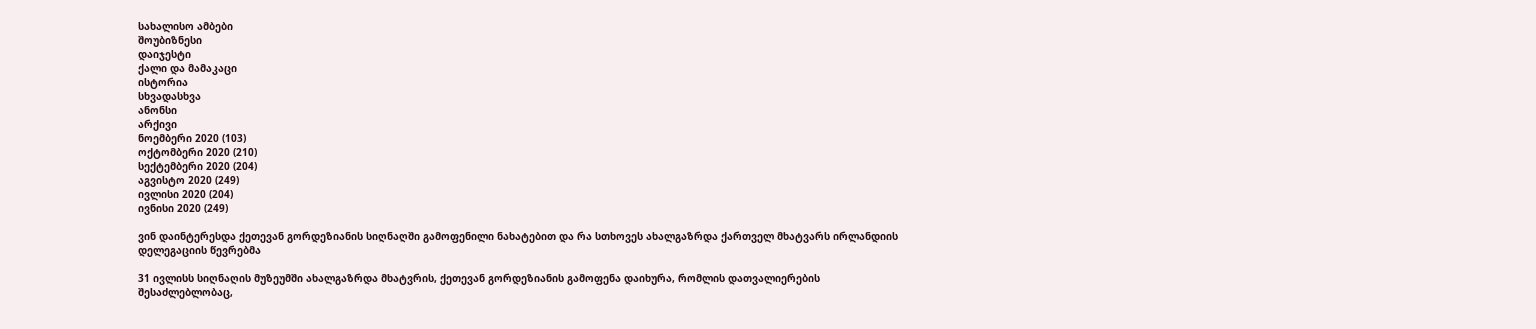სახალისო ამბები
შოუბიზნესი
დაიჯესტი
ქალი და მამაკაცი
ისტორია
სხვადასხვა
ანონსი
არქივი
ნოემბერი 2020 (103)
ოქტომბერი 2020 (210)
სექტემბერი 2020 (204)
აგვისტო 2020 (249)
ივლისი 2020 (204)
ივნისი 2020 (249)

ვინ დაინტერესდა ქეთევან გორდეზიანის სიღნაღში გამოფენილი ნახატებით და რა სთხოვეს ახალგაზრდა ქართველ მხატვარს ირლანდიის დელეგაციის წევრებმა

31 ივლისს სიღნაღის მუზეუმში ახალგაზრდა მხატვრის, ქეთევან გორდეზიანის გამოფენა დაიხურა, რომლის დათვალიერების შესაძლებლობაც,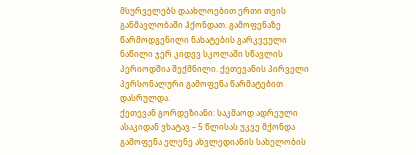მსურველებს დაახლოებით ერთი თვის განმავლობაში ჰქონდათ. გამოფენაზე წარმოდგენილი ნახატების გარკვეული ნაწილი ჯერ კიდევ სკოლაში სწავლის პერიოდშია შექმნილი. ქეთევანის პირველი პერსონალური გამოფენა წარმატებით დასრულდა.
ქეთევან გორდეზიანი: საკმაოდ ადრეული ასაკიდან ვხატავ – 5 წლისას უკვე მქონდა გამოფენა ელენე ახვლედიანის სახელობის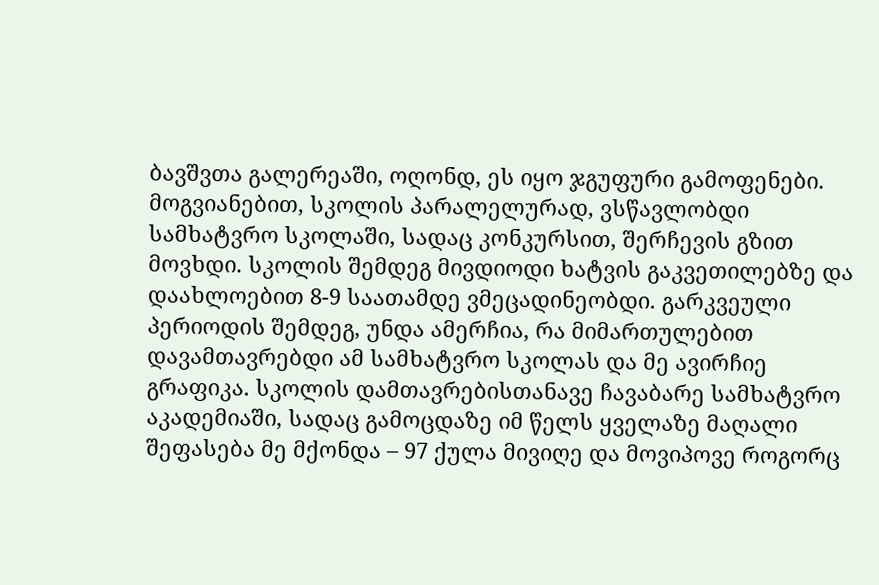ბავშვთა გალერეაში, ოღონდ, ეს იყო ჯგუფური გამოფენები. მოგვიანებით, სკოლის პარალელურად, ვსწავლობდი სამხატვრო სკოლაში, სადაც კონკურსით, შერჩევის გზით მოვხდი. სკოლის შემდეგ მივდიოდი ხატვის გაკვეთილებზე და დაახლოებით 8-9 საათამდე ვმეცადინეობდი. გარკვეული პერიოდის შემდეგ, უნდა ამერჩია, რა მიმართულებით დავამთავრებდი ამ სამხატვრო სკოლას და მე ავირჩიე გრაფიკა. სკოლის დამთავრებისთანავე ჩავაბარე სამხატვრო აკადემიაში, სადაც გამოცდაზე იმ წელს ყველაზე მაღალი შეფასება მე მქონდა – 97 ქულა მივიღე და მოვიპოვე როგორც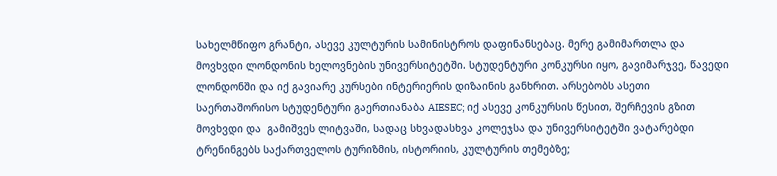სახელმწიფო გრანტი, ასევე კულტურის სამინისტროს დაფინანსებაც. მერე გამიმართლა და მოვხვდი ლონდონის ხელოვნების უნივერსიტეტში. სტუდენტური კონკურსი იყო, გავიმარჯვე, წავედი ლონდონში და იქ გავიარე კურსები ინტერიერის დიზაინის განხრით. არსებობს ასეთი საერთაშორისო სტუდენტური გაერთიანაბა AIESEC; იქ ასევე კონკურსის წესით, შერჩევის გზით მოვხვდი და  გამიშვეს ლიტვაში, სადაც სხვადასხვა კოლეჯსა და უნივერსიტეტში ვატარებდი ტრენინგებს საქართველოს ტურიზმის, ისტორიის, კულტურის თემებზე;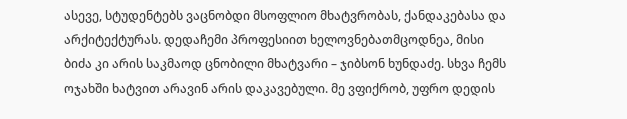ასევე, სტუდენტებს ვაცნობდი მსოფლიო მხატვრობას, ქანდაკებასა და არქიტექტურას. დედაჩემი პროფესიით ხელოვნებათმცოდნეა, მისი ბიძა კი არის საკმაოდ ცნობილი მხატვარი – ჯიბსონ ხუნდაძე. სხვა ჩემს ოჯახში ხატვით არავინ არის დაკავებული. მე ვფიქრობ, უფრო დედის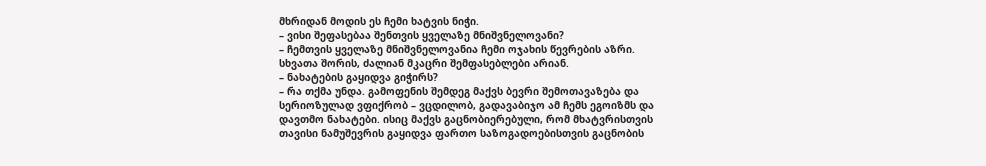მხრიდან მოდის ეს ჩემი ხატვის ნიჭი.
– ვისი შეფასებაა შენთვის ყველაზე მნიშვნელოვანი?
– ჩემთვის ყველაზე მნიშვნელოვანია ჩემი ოჯახის წევრების აზრი. სხვათა შორის, ძალიან მკაცრი შემფასებლები არიან.
– ნახატების გაყიდვა გიჭირს?
– რა თქმა უნდა. გამოფენის შემდეგ მაქვს ბევრი შემოთავაზება და სერიოზულად ვფიქრობ – ვცდილობ, გადავაბიჯო ამ ჩემს ეგოიზმს და დავთმო ნახატები. ისიც მაქვს გაცნობიერებული, რომ მხატვრისთვის თავისი ნამუშევრის გაყიდვა ფართო საზოგადოებისთვის გაცნობის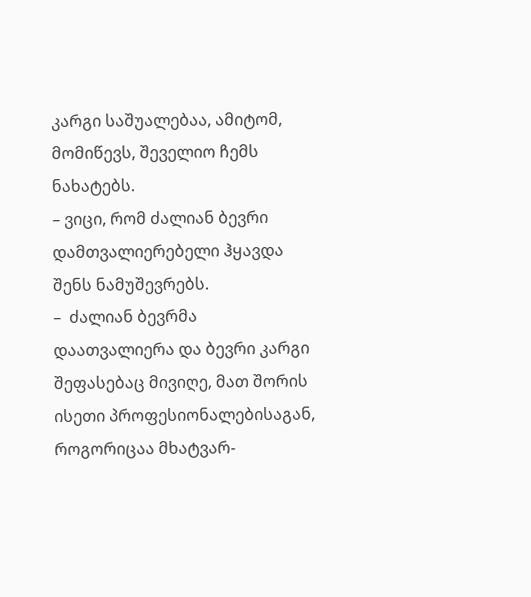კარგი საშუალებაა, ამიტომ, მომიწევს, შეველიო ჩემს ნახატებს.
– ვიცი, რომ ძალიან ბევრი დამთვალიერებელი ჰყავდა შენს ნამუშევრებს.
–  ძალიან ბევრმა დაათვალიერა და ბევრი კარგი შეფასებაც მივიღე, მათ შორის ისეთი პროფესიონალებისაგან, როგორიცაა მხატვარ-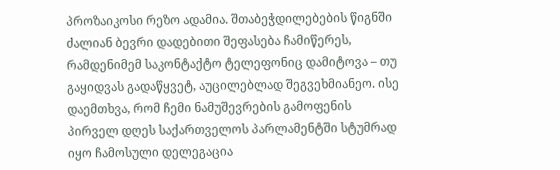პროზაიკოსი რეზო ადამია. შთაბეჭდილებების წიგნში ძალიან ბევრი დადებითი შეფასება ჩამიწერეს, რამდენიმემ საკონტაქტო ტელეფონიც დამიტოვა – თუ გაყიდვას გადაწყვეტ, აუცილებლად შეგვეხმიანეო. ისე დაემთხვა, რომ ჩემი ნამუშევრების გამოფენის პირველ დღეს საქართველოს პარლამენტში სტუმრად იყო ჩამოსული დელეგაცია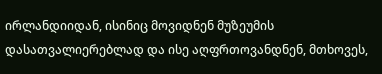ირლანდიიდან, ისინიც მოვიდნენ მუზეუმის დასათვალიერებლად და ისე აღფრთოვანდნენ, მთხოვეს,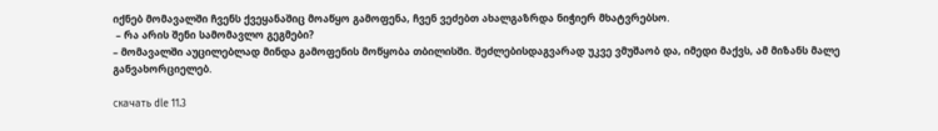იქნებ მომავალში ჩვენს ქვეყანაშიც მოაწყო გამოფენა, ჩვენ ვეძებთ ახალგაზრდა ნიჭიერ მხატვრებსო.
 – რა არის შენი სამომავლო გეგმები?
– მომავალში აუცილებლად მინდა გამოფენის მოწყობა თბილისში. შეძლებისდაგვარად უკვე ვმუშაობ და, იმედი მაქვს, ამ მიზანს მალე განვახორციელებ.

скачать dle 11.3